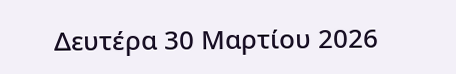Δευτέρα 30 Μαρτίου 2026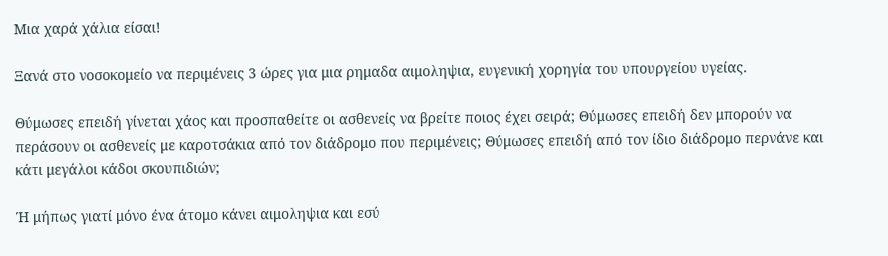Μια χαρά χάλια είσαι!

Ξανά στο νοσοκομείο να περιμένεις 3 ώρες για μια ρημαδα αιμοληψια, ευγενική χορηγία του υπουργείου υγείας.

Θύμωσες επειδή γίνεται χάος και προσπαθείτε οι ασθενείς να βρείτε ποιος έχει σειρά; Θύμωσες επειδή δεν μπορούν να περάσουν οι ασθενείς με καροτσάκια από τον διάδρομο που περιμένεις; Θύμωσες επειδή από τον ίδιο διάδρομο περνάνε και κάτι μεγάλοι κάδοι σκουπιδιών;

Ή μήπως γιατί μόνο ένα άτομο κάνει αιμοληψια και εσύ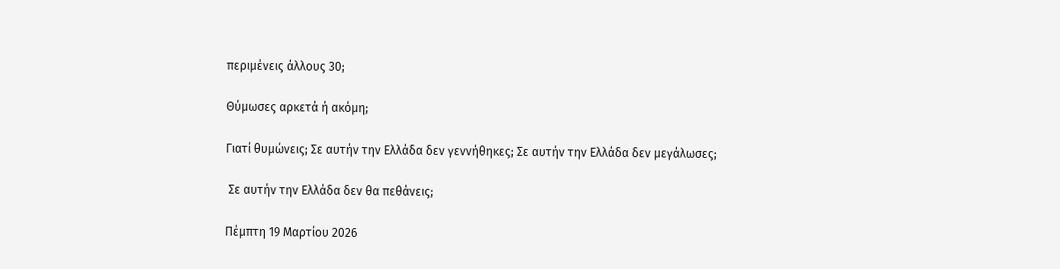περιμένεις άλλους 30;

Θύμωσες αρκετά ή ακόμη;

Γιατί θυμώνεις; Σε αυτήν την Ελλάδα δεν γεννήθηκες; Σε αυτήν την Ελλάδα δεν μεγάλωσες;

 Σε αυτήν την Ελλάδα δεν θα πεθάνεις;

Πέμπτη 19 Μαρτίου 2026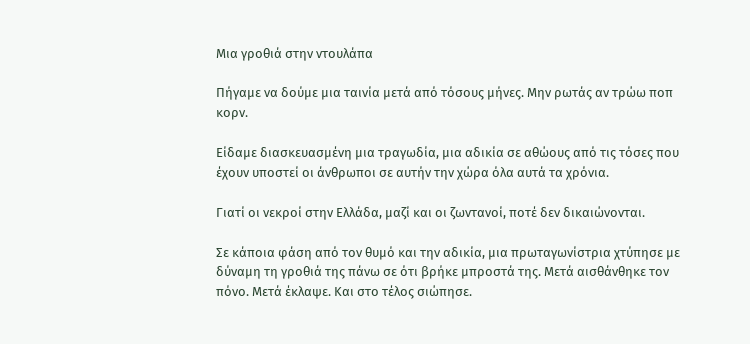Μια γροθιά στην ντουλάπα

Πήγαμε να δούμε μια ταινία μετά από τόσους μήνες. Μην ρωτάς αν τρώω ποπ κορν.

Είδαμε διασκευασμένη μια τραγωδία, μια αδικία σε αθώους από τις τόσες που έχουν υποστεί οι άνθρωποι σε αυτήν την χώρα όλα αυτά τα χρόνια.

Γιατί οι νεκροί στην Ελλάδα, μαζί και οι ζωντανοί, ποτέ δεν δικαιώνονται.

Σε κάποια φάση από τον θυμό και την αδικία, μια πρωταγωνίστρια χτύπησε με δύναμη τη γροθιά της πάνω σε ότι βρήκε μπροστά της. Μετά αισθάνθηκε τον πόνο. Μετά έκλαψε. Και στο τέλος σιώπησε.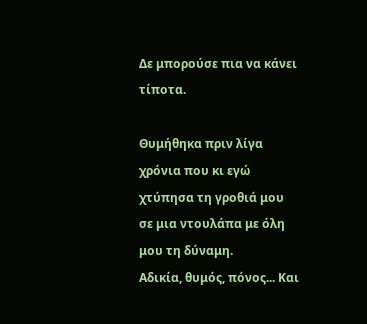Δε μπορούσε πια να κάνει τίποτα.

Θυμήθηκα πριν λίγα χρόνια που κι εγώ χτύπησα τη γροθιά μου σε μια ντουλάπα με όλη μου τη δύναμη.
Αδικία, θυμός, πόνος... Και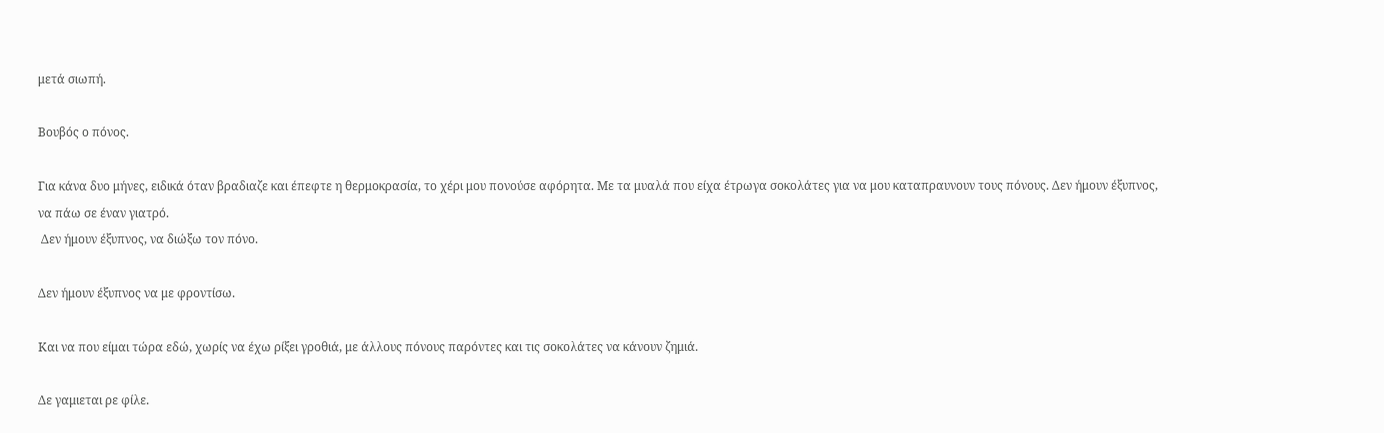μετά σιωπή.

Βουβός ο πόνος.

Για κάνα δυο μήνες, ειδικά όταν βραδιαζε και έπεφτε η θερμοκρασία, το χέρι μου πονούσε αφόρητα. Με τα μυαλά που είχα έτρωγα σοκολάτες για να μου καταπραυνουν τους πόνους. Δεν ήμουν έξυπνος, να πάω σε έναν γιατρό.
 Δεν ήμουν έξυπνος, να διώξω τον πόνο.

Δεν ήμουν έξυπνος να με φροντίσω.

Και να που είμαι τώρα εδώ, χωρίς να έχω ρίξει γροθιά, με άλλους πόνους παρόντες και τις σοκολάτες να κάνουν ζημιά.

Δε γαμιεται ρε φίλε.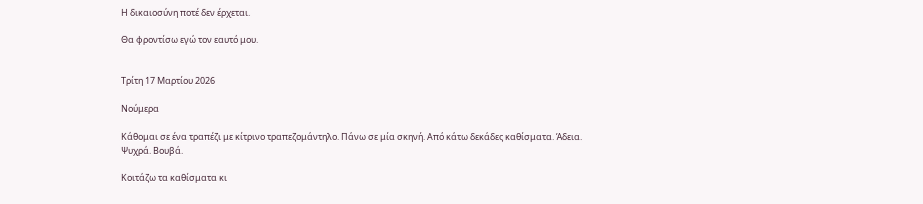Η δικαιοσύνη ποτέ δεν έρχεται.

Θα φροντίσω εγώ τον εαυτό μου.


Τρίτη 17 Μαρτίου 2026

Νούμερα

Κάθομαι σε ένα τραπέζι με κίτρινο τραπεζομάντηλο. Πάνω σε μία σκηνή. Από κάτω δεκάδες καθίσματα. Άδεια. Ψυχρά. Βουβά.

Κοιτάζω τα καθίσματα κι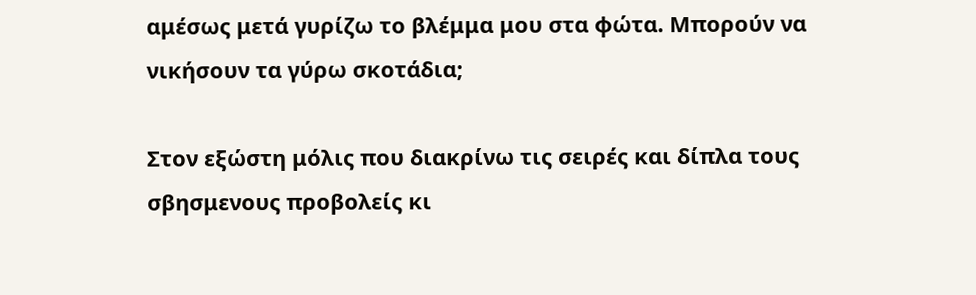αμέσως μετά γυρίζω το βλέμμα μου στα φώτα. Μπορούν να νικήσουν τα γύρω σκοτάδια;

Στον εξώστη μόλις που διακρίνω τις σειρές και δίπλα τους σβησμενους προβολείς κι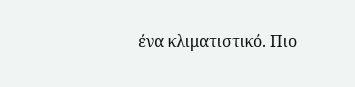ένα κλιματιστικό. Πιο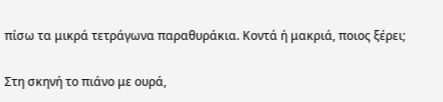πίσω τα μικρά τετράγωνα παραθυράκια. Κοντά ή μακριά, ποιος ξέρει;

Στη σκηνή το πιάνο με ουρά,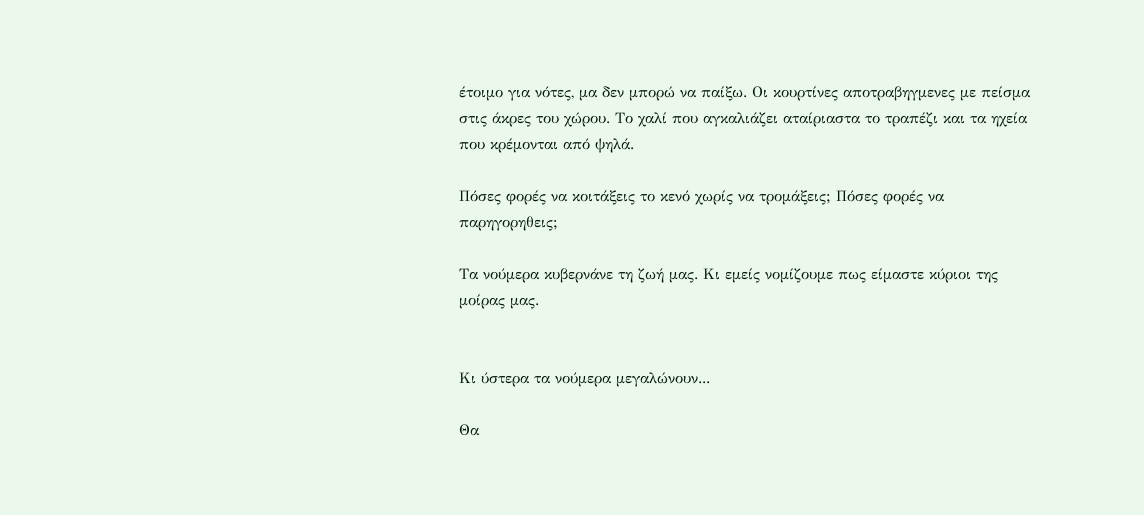έτοιμο για νότες, μα δεν μπορώ να παίξω. Οι κουρτίνες αποτραβηγμενες με πείσμα στις άκρες του χώρου. Το χαλί που αγκαλιάζει αταίριαστα το τραπέζι και τα ηχεία που κρέμονται από ψηλά.

Πόσες φορές να κοιτάξεις το κενό χωρίς να τρομάξεις; Πόσες φορές να παρηγορηθεις;

Τα νούμερα κυβερνάνε τη ζωή μας. Κι εμείς νομίζουμε πως είμαστε κύριοι της μοίρας μας.


Κι ύστερα τα νούμερα μεγαλώνουν...

Θα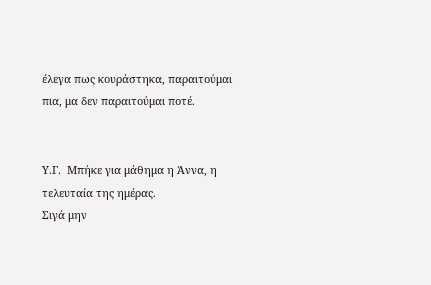έλεγα πως κουράστηκα, παραιτούμαι πια, μα δεν παραιτούμαι ποτέ.


Υ.Γ.  Μπήκε για μάθημα η Άννα, η τελευταία της ημέρας.
Σιγά μην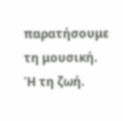παρατήσουμε τη μουσική.
Ή τη ζωή.